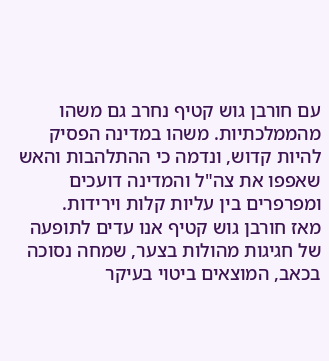עם חורבן גוש קטיף נחרב גם משהו מהממלכתיות. משהו במדינה הפסיק להיות קדוש, ונדמה כי ההתלהבות והאש שאפפו את צה"ל והמדינה דועכים ומפרפרים בין עליות קלות וירידות.
מאז חורבן גוש קטיף אנו עדים לתופעה של חגיגות מהולות בצער, שמחה נסוכה בכאב, המוצאים ביטוי בעיקר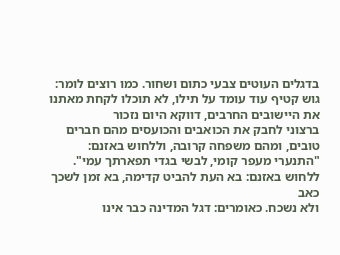בדגלים העוטים צבעי כתום ושחור. כמו רוצים לומר: גוש קטיף עוד עומד על תילו, לא תוכלו לקחת מאתנו את היישובים החרבים, דווקא היום נזכור
ברצוני לחבק את הכואבים והכועסים מהם חברים טובים, ומהם משפחה קרובה, וללחוש באזנם: "התנערי מעפר קומי, לבשי בגדי תפארתך עמי". ללחוש באזנם: בא העת להביט קדימה, בא זמן לשכך כאב
ולא נשכח. כאומרים: דגל המדינה כבר אינו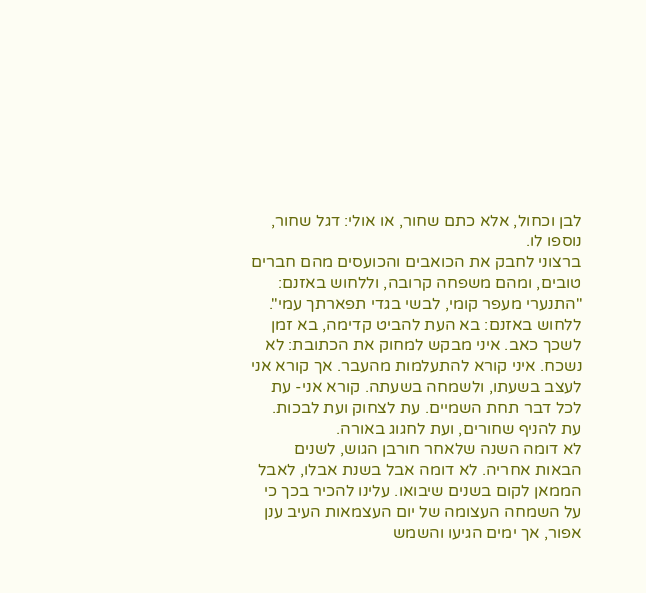לבן וכחול, אלא כתם שחור, או אולי: דגל שחור, נוספו לו.
ברצוני לחבק את הכואבים והכועסים מהם חברים טובים, ומהם משפחה קרובה, וללחוש באזנם: "התנערי מעפר קומי, לבשי בגדי תפארתך עמי". ללחוש באזנם: בא העת להביט קדימה, בא זמן לשכך כאב. איני מבקש למחוק את הכתובת: לא נשכח. איני קורא להתעלמות מהעבר. אך קורא אני לעצב בשעתו, ולשמחה בשעתה. קורא אני- עת לכל דבר תחת השמיים. עת לצחוק ועת לבכות. עת להניף שחורים, ועת לחגוג באורה.
לא דומה השנה שלאחר חורבן הגוש, לשנים הבאות אחריה. לא דומה אבל בשנת אבלו, לאבל הממאן לקום בשנים שיבואו. עלינו להכיר בכך כי על השמחה העצומה של יום העצמאות העיב ענן אפור, אך ימים הגיעו והשמש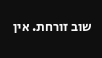שוב זורחת. אין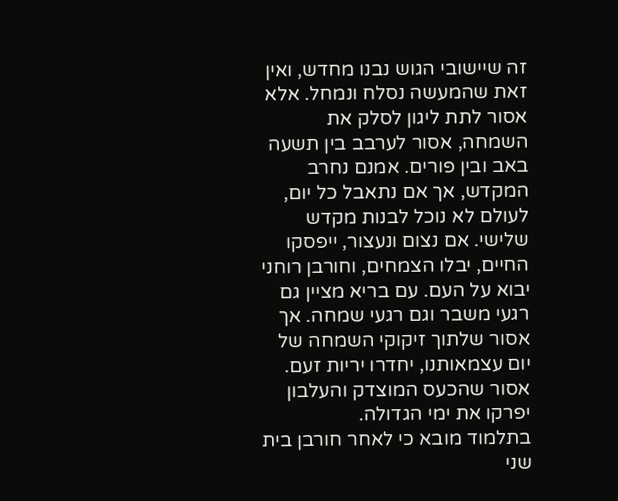זה שיישובי הגוש נבנו מחדש, ואין זאת שהמעשה נסלח ונמחל. אלא אסור לתת ליגון לסלק את השמחה, אסור לערבב בין תשעה באב ובין פורים. אמנם נחרב המקדש, אך אם נתאבל כל יום, לעולם לא נוכל לבנות מקדש שלישי. אם נצום ונעצור, ייפסקו החיים, יבלו הצמחים, וחורבן רוחני יבוא על העם. עם בריא מציין גם רגעי משבר וגם רגעי שמחה. אך אסור שלתוך זיקוקי השמחה של יום עצמאותנו, יחדרו יריות זעם. אסור שהכעס המוצדק והעלבון יפרקו את ימי הגדולה.
בתלמוד מובא כי לאחר חורבן בית שני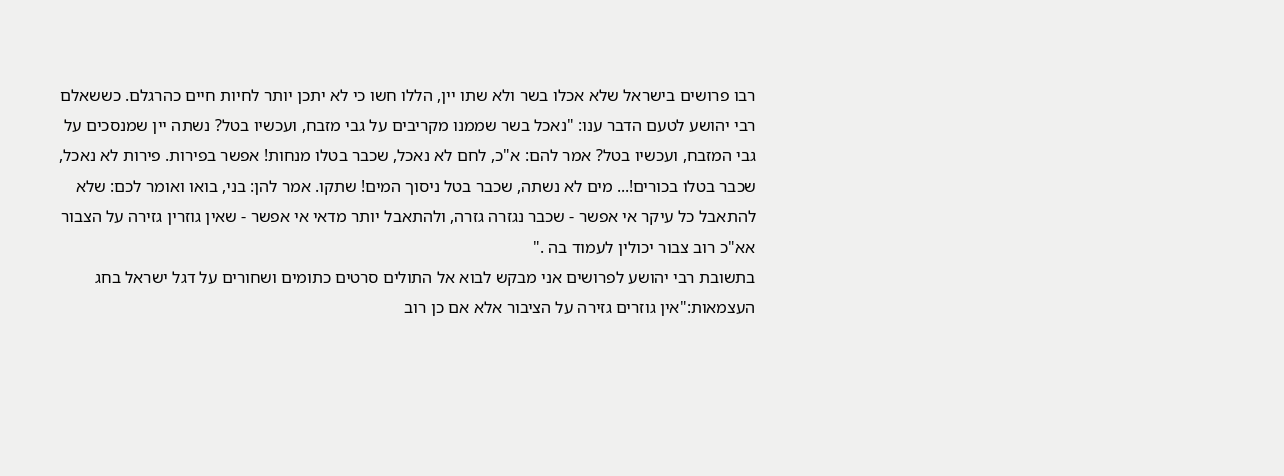רבו פרושים בישראל שלא אכלו בשר ולא שתו יין, הללו חשו כי לא יתכן יותר לחיות חיים כהרגלם. כששאלם רבי יהושע לטעם הדבר ענו: "נאכל בשר שממנו מקריבים על גבי מזבח, ועכשיו בטל? נשתה יין שמנסכים על גבי המזבח, ועכשיו בטל? אמר להם: א"כ, לחם לא נאכל, שכבר בטלו מנחות! אפשר בפירות. פירות לא נאכל, שכבר בטלו בכורים!... מים לא נשתה, שכבר בטל ניסוך המים! שתקו. אמר להן: בני, בואו ואומר לכם: שלא להתאבל כל עיקר אי אפשר - שכבר נגזרה גזרה, ולהתאבל יותר מדאי אי אפשר - שאין גוזרין גזירה על הצבור אא"כ רוב צבור יכולין לעמוד בה ."
בתשובת רבי יהושע לפרושים אני מבקש לבוא אל התולים סרטים כתומים ושחורים על דגל ישראל בחג העצמאות:"אין גוזרים גזירה על הציבור אלא אם כן רוב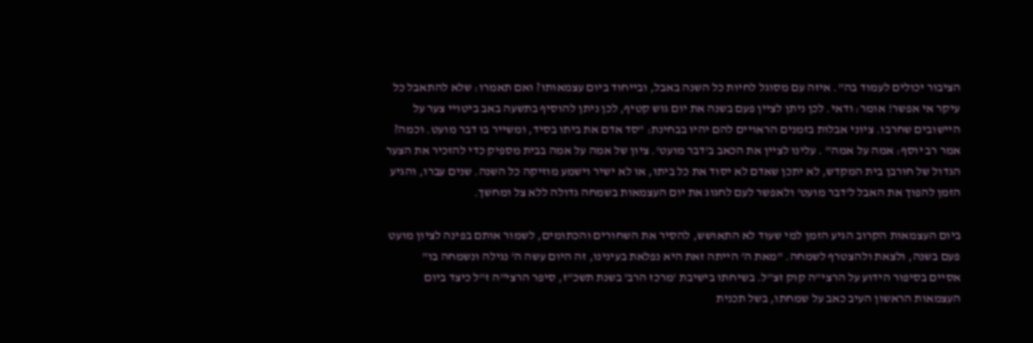הציבור יכולים לעמוד בה". איזה עם מסוגל לחיות כל השנה באבל, ובייחוד ביום עצמאותו? ואם תאמרו: שלא להתאבל כל עיקר אי אפשר! אומר: ודאי. לכן ניתן לציין פעם בשנה את יום גוש קטיף, לכן ניתן להוסיף בתשעה באב ביטויי צער על היישובים שחרבו. ציוני אבלות בזמנים הראויים להם יהיו בבחינת: "סד אדם את ביתו בסיד, ומשייר בו דבר מועט. וכמה? אמר רב יוסף: אמה על אמה" . עלינו לציין את הכאב ב'דבר מועט'. ציון של אמה על אמה בבית מספיק כדי להזכיר את הצער הגדול של חורבן בית המקדש, לא יתכן שאדם לא יסוד את כל ביתו, או לא ישיר וישמע מוזיקה כל השנה. שנים עברו, והגיע הזמן להפוך את האבל ל'דבר מועט' ולאפשר לעם לחגוג את יום העצמאות בשמחה גדולה ללא צל ומחשך.

ביום העצמאות הקרוב הגיע הזמן למי שעוד לא התאושש, להסיר את השחורים והכתומים, לשמור אותם בפינה לציון מועט פעם בשנה, ולצאת ולהצטרף לשמחה. "מאת ה' הייתה זאת היא נפלאת בעינינו, זה היום עשה ה' נגילה ונשמחה בו"
אסיים בסיפור הידוע על הרצי"ה קוק זצ"ל. בשיחתו בישיבת 'מרכז הרב' בשנת תשכ"ז, סיפר הרצי"ה ז"ל כיצד ביום העצמאות הראשון העיב כאב על שמחתו, בשל תכנית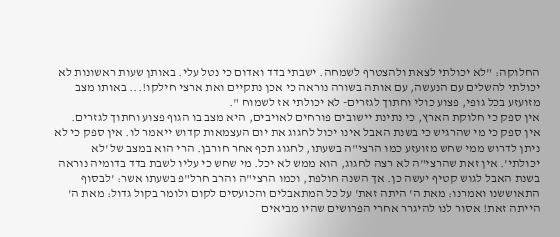החלוקה: "לא יכולתי לצאת ולהצטרף לשמחה. ישבתי בדד ואדום כי נטל עלי. באותן שעות ראשונות לא יכולתי להשלים עם הנעשה, עם אותה בשורה נוראה כי אכן נתקיים ואת ארצי חילקו!... באותו מצב מזועזע בכל גופי, פצוע כולי וחתוך לגזרים- לא יכולתי אז לשמוח ".
אין ספק כי חלוקת הארץ, כי נתינת יישובים פורחים לאויבים, היא מצב בו הגוף פצוע וחתוך לגזרים. אין ספק כי מי שהרגיש כי בשנת האבל אינו יכול לחגוג את יום העצמאות קדוש ייאמר לו. אין ספק כי לא ניתן לדרוש ממי שחש מזועזע כמו הרצי"ה בשעתו, לחגוג תכף אחר חורבן. הרי הוא במצב של 'לא יכולתי'. אין זאת שהרצי"ה לא רצה לחגוג, הוא ממש לא יכל. מי שחש כי עליו לשבת בדד בדומיה נוראה בשנת האבל לגוש קטיף יעשה כן. אך השנה חולפת, וכמו הרצי"ה והרב חרל"פ בשעתו אשר: 'לבסוף התאוששנו ואמרנו: מאת ה' היתה זאת' על כל המתאבלים והכועסים לקום ולומר בקול גדול: מאת ה' הייתה זאת! אסור לנו להיגרר אחרי הפרושים שהיו מביאים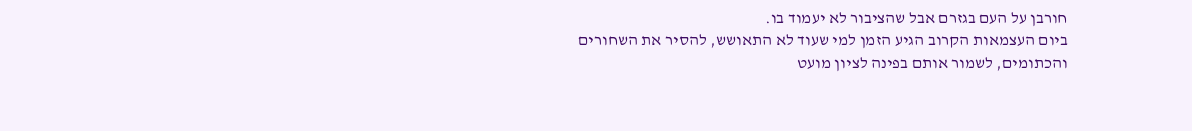חורבן על העם בגזרם אבל שהציבור לא יעמוד בו.
ביום העצמאות הקרוב הגיע הזמן למי שעוד לא התאושש, להסיר את השחורים והכתומים, לשמור אותם בפינה לציון מועט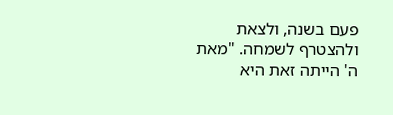פעם בשנה, ולצאת ולהצטרף לשמחה. "מאת ה' הייתה זאת היא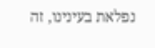נפלאת בעינינו, זה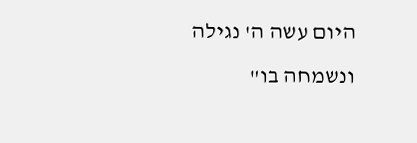היום עשה ה' נגילה ונשמחה בו"